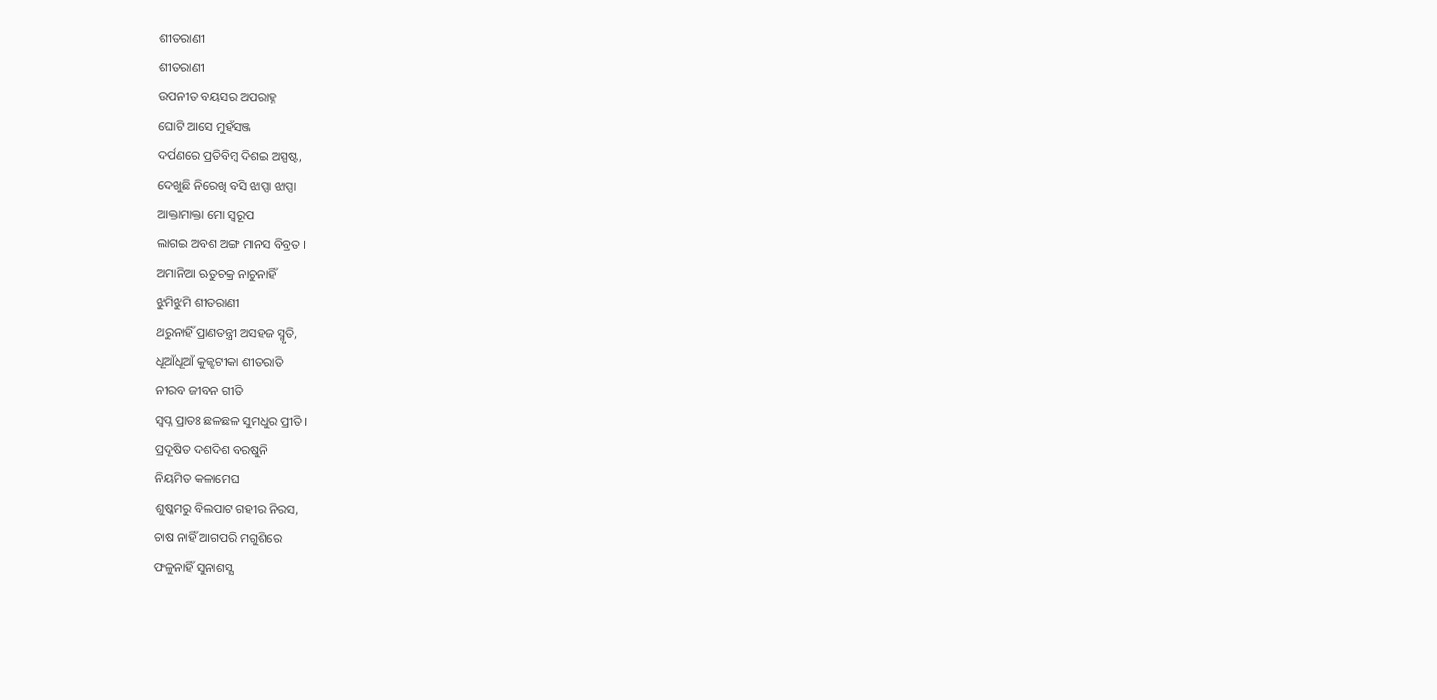ଶୀତରାଣୀ
ଶୀତରାଣୀ
ଉପନୀତ ବୟସର ଅପରାହ୍ନ
ଘୋଟି ଆସେ ମୁହଁସଞ୍ଜ
ଦର୍ପଣରେ ପ୍ରତିବିମ୍ବ ଦିଶଇ ଅସ୍ପଷ୍ଟ,
ଦେଖୁଛି ନିରେଖି ବସି ଝାପ୍ସା ଝାପ୍ସା
ଆକ୍ତାମାକ୍ତା ମୋ ସ୍ବରୂପ
ଲାଗଇ ଅବଶ ଅଙ୍ଗ ମାନସ ବିବ୍ରତ ।
ଅମାନିଆ ଋତୁଚକ୍ର ନାଚୁନାହିଁ
ଝୁମିଝୁମି ଶୀତରାଣୀ
ଥରୁନାହିଁ ପ୍ରାଣତନ୍ତ୍ରୀ ଅସହଜ ସ୍ମୃତି,
ଧୂଆଁଧୂଆଁ କୁଜ୍ଝଟୀକା ଶୀତରାତି
ନୀରବ ଜୀବନ ଗୀତି
ସ୍ବପ୍ନ ପ୍ରାତଃ ଛଳଛଳ ସୁମଧୁର ପ୍ରୀତି ।
ପ୍ରଦୂଷିତ ଦଶଦିଶ ବରଷୁନି
ନିୟମିତ କଳାମେଘ
ଶୁଷ୍କମରୁ ବିଲପାଟ ଗହୀର ନିରସ,
ଚାଷ ନାହିଁ ଆଗପରି ମଗୁଶିରେ
ଫଳୁନାହିଁ ସୁନାଶସ୍ଯ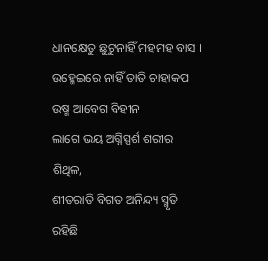ଧାନକ୍ଷେତୁ ଛୁଟୁନାହିଁ ମହମହ ବାସ ।
ଉହ୍ମେଇରେ ନାହିଁ ତାତି ଚାହାକପ
ଉଷ୍ମ ଆବେଗ ବିହୀନ
ଲାଗେ ଭୟ ଅଗ୍ନିସ୍ପର୍ଶ ଶରୀର ଶିଥିଳ,
ଶୀତରାତି ବିଗତ ଅନିନ୍ଦ୍ୟ ସ୍ମୃତି
ରହିଛି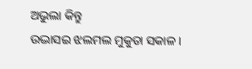ଅଭୁଲା କିନ୍ତୁ
ଉଦ୍ଭାସଇ ଝଲମଲ ମୁକୁତା ସକାଳ ।